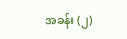အခန်း (၂)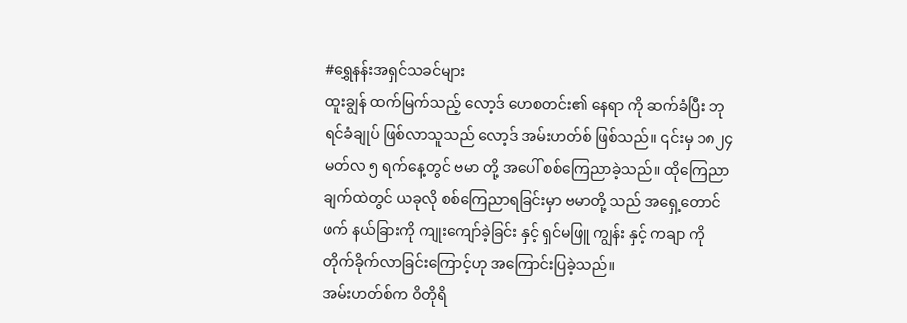#ရွှေနန်းအရှင်သခင်များ
ထူးချွန် ထက်မြက်သည့် လော့ဒ် ဟေစတင်း၏ နေရာ ကို ဆက်ခံပြီး ဘုရင်ခံချုပ် ဖြစ်လာသူသည် လော့ဒ် အမ်းဟတ်စ် ဖြစ်သည်။ ၎င်းမှ ၁၈၂၄ မတ်လ ၅ ရက်နေ့တွင် ဗမာ တို့ အပေါ် စစ်ကြေညာခဲ့သည်။ ထိုကြေညာချက်ထဲတွင် ယခုလို စစ်ကြေညာရခြင်းမှာ ဗမာတို့ သည် အရှေ့တောင်ဖက် နယ်ခြားကို ကျုးကျော်ခဲ့ခြင်း နှင့် ရှင်မဖြူ ကျွန်း နှင့် ကချာ ကို တိုက်ခိုက်လာခြင်းကြောင့်ဟု အကြောင်းပြခဲ့သည်။
အမ်းဟတ်စ်က ဝိတိုရိ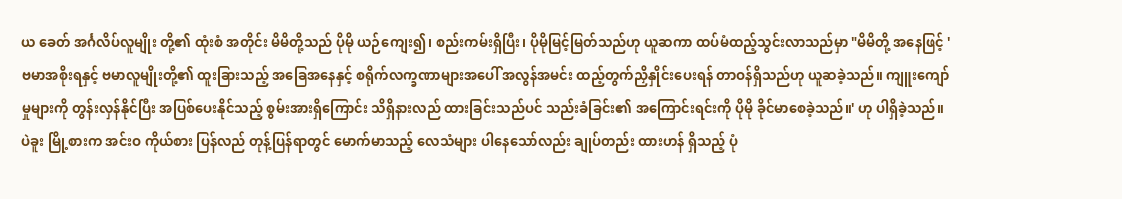ယ ခေတ် အင်္ဂလိပ်လူမျိုး တို့၏ ထုံးစံ အတိုင်း မိမိတို့သည် ပိုမို ယဉ်ကျေး၍၊ စည်းကမ်းရှိပြီး၊ ပိုမိုမြင့်မြတ်သည်ဟု ယူဆကာ ထပ်မံထည့်သွင်းလာသည်မှာ "မိမိတို့ အနေဖြင့် 'ဗမာအစိုးရနှင့် ဗမာလူမျိုးတို့၏ ထူးခြားသည့် အခြေအနေနှင့် စရိုက်လက္ခဏာများအပေါ် အလွန်အမင်း ထည့်တွက်ညှိနှိုင်းပေးရန် တာဝန်ရှိသည်ဟု ယူဆခဲ့သည်။ ကျူးကျော်မှုများကို တွန်းလှန်နိုင်ပြီး အပြစ်ပေးနိုင်သည့် စွမ်းအားရှိကြောင်း သိရှိနားလည် ထားခြင်းသည်ပင် သည်းခံခြင်း၏ အကြောင်းရင်းကို ပိုမို ခိုင်မာစေခဲ့သည်။' ဟု ပါရှိခဲ့သည်။
ပဲခူး မြို့စားက အင်းဝ ကိုယ်စား ပြန်လည် တုန့်ပြန်ရာတွင် မောက်မာသည့် လေသံများ ပါနေသော်လည်း ချုပ်တည်း ထားဟန် ရှိသည့် ပုံ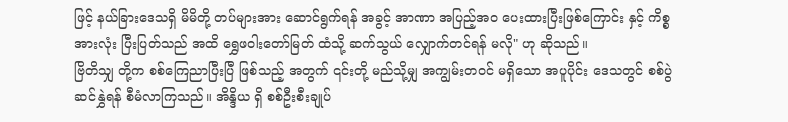ဖြင့် နယ်ခြားဒေသရှိ မိမိတို့ တပ်များအား ဆောင်ရွက်ရန် အခွင့် အာဏာ အပြည့်အဝ ပေးထားပြီးဖြစ်ကြောင်း နှင့် ကိစ္စ အားလုံး ပြီးပြတ်သည် အထိ ရွှေဖဝါးတော်မြတ် ထံသို့ ဆက်သွယ် လျှောက်တင်ရန် မလို" ဟု ဆိုသည်။
ဗြိတိသျှ တို့က စစ်ကြေညာပြီးပြီ ဖြစ်သည့် အတွက် ၎င်းတို့ မည်သို့မျှ အကျွမ်းတဝင် မရှိသော အပူပိုင်း ဒေသတွင် စစ်ပွဲ ဆင်နွှဲရန် စီမံလာကြသည်။ အိန္ဒိယ ရှိ စစ်ဦးစီးချုပ်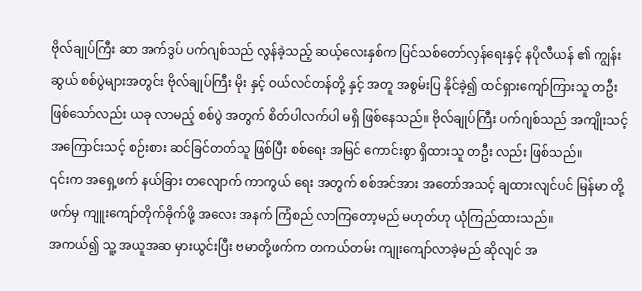ဗိုလ်ချုပ်ကြီး ဆာ အက်ဒွပ် ပက်ဂျစ်သည် လွန်ခဲ့သည့် ဆယ့်လေးနှစ်က ပြင်သစ်တော်လှန်ရေးနှင့် နပိုလီယန် ၏ ကျွန်းဆွယ် စစ်ပွဲများအတွင်း ဗိုလ်ချုပ်ကြီး မိုး နှင့် ဝယ်လင်တန်တို့ နှင့် အတူ အစွမ်းပြ နိုင်ခဲ့၍ ထင်ရှားကျော်ကြားသူ တဦး ဖြစ်သော်လည်း ယခု လာမည့် စစ်ပွဲ အတွက် စိတ်ပါလက်ပါ မရှိ ဖြစ်နေသည်။ ဗိုလ်ချုပ်ကြီး ပက်ဂျစ်သည် အကျိုးသင့် အကြောင်းသင့် စဉ်းစား ဆင်ခြင်တတ်သူ ဖြစ်ပြီး စစ်ရေး အမြင် ကောင်းစွာ ရှိထားသူ တဦး လည်း ဖြစ်သည်။
၎င်းက အရှေ့ဖက် နယ်ခြား တလျောက် ကာကွယ် ရေး အတွက် စစ်အင်အား အတော်အသင့် ချထားလျင်ပင် မြန်မာ တို့ဖက်မှ ကျူးကျော်တိုက်ခိုက်ဖို့ အလေး အနက် ကြံစည် လာကြတော့မည် မဟုတ်ဟု ယုံကြည်ထားသည်။
အကယ်၍ သူ့ အယူအဆ မှားယွင်းပြီး ဗမာတို့ဖက်က တကယ်တမ်း ကျုးကျော်လာခဲ့မည် ဆိုလျင် အ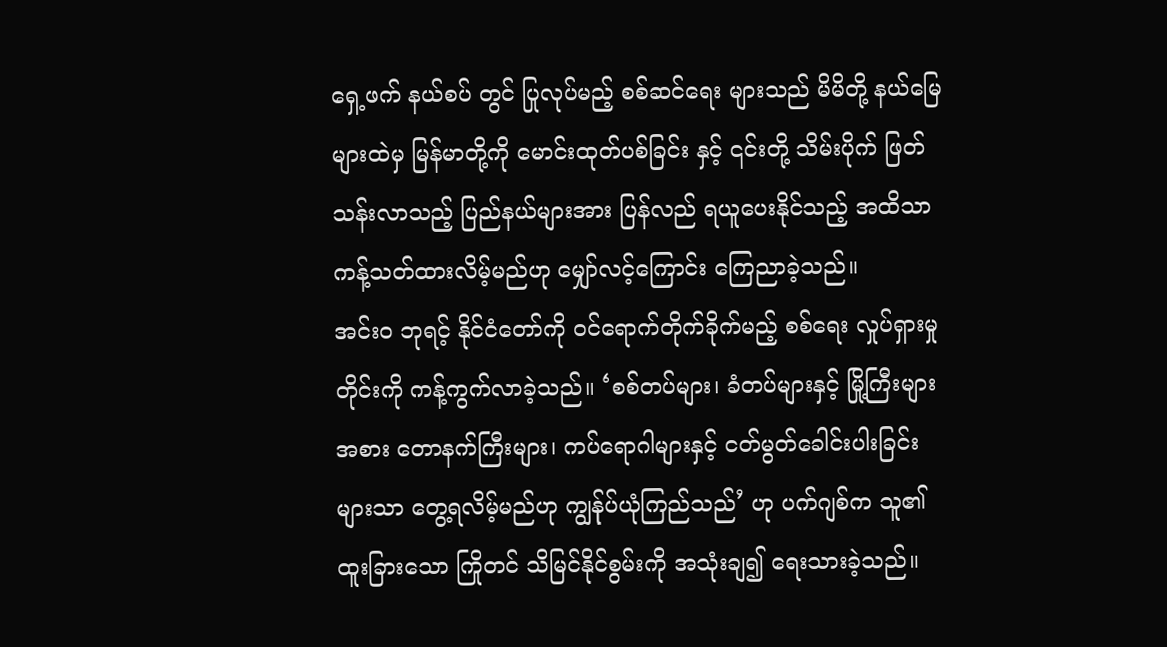ရှေ့ဖက် နယ်စပ် တွင် ပြုလုပ်မည့် စစ်ဆင်ရေး များသည် မိမိတို့ နယ်မြေများထဲမှ မြန်မာတို့ကို မောင်းထုတ်ပစ်ခြင်း နှင့် ၎င်းတို့ သိမ်းပိုက် ဖြတ်သန်းလာသည့် ပြည်နယ်များအား ပြန်လည် ရယူပေးနိုင်သည့် အထိသာ ကန့်သတ်ထားလိမ့်မည်ဟု မျှော်လင့်ကြောင်း ကြေညာခဲ့သည်။
အင်းဝ ဘုရင့် နိုင်ငံတော်ကို ဝင်ရောက်တိုက်ခိုက်မည့် စစ်ရေး လှုပ်ရှားမှု တိုင်းကို ကန့်ကွက်လာခဲ့သည်။ ‘စစ်တပ်များ၊ ခံတပ်များနှင့် မြို့ကြီးများအစား တောနက်ကြီးများ၊ ကပ်ရောဂါများနှင့် ငတ်မွတ်ခေါင်းပါးခြင်းများသာ တွေ့ရလိမ့်မည်ဟု ကျွန်ုပ်ယုံကြည်သည်’ ဟု ပက်ဂျစ်က သူ၏ ထူးခြားသော ကြိုတင် သိမြင်နိုင်စွမ်းကို အသုံးချ၍ ရေးသားခဲ့သည်။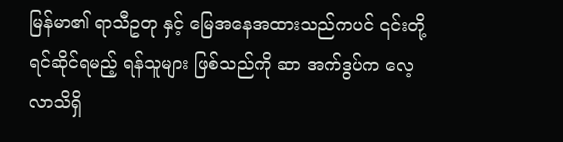မြန်မာ၏ ရာသီဥတု နှင့် မြေအနေအထားသည်ကပင် ၎င်းတို့ ရင်ဆိုင်ရမည့် ရန်သူများ ဖြစ်သည်ကို ဆာ အက်ဒွပ်က လေ့လာသိရှိ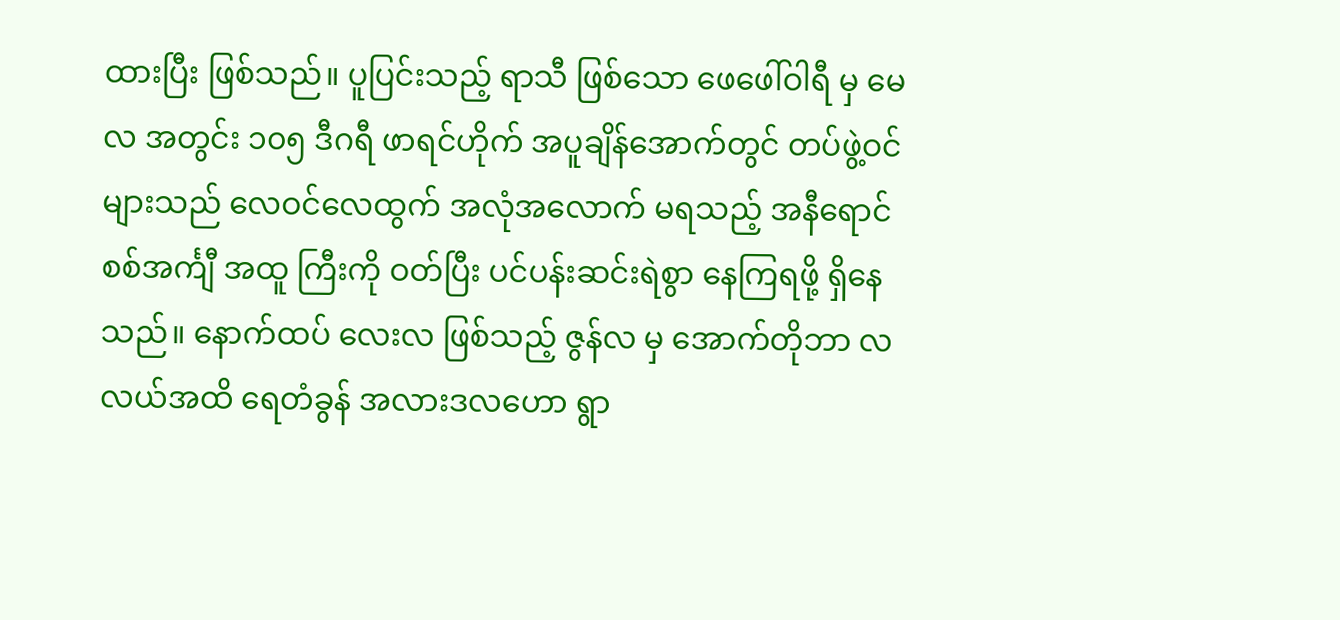ထားပြီး ဖြစ်သည်။ ပူပြင်းသည့် ရာသီ ဖြစ်သော ဖေဖေါ်ဝါရီ မှ မေလ အတွင်း ၁၀၅ ဒီဂရီ ဖာရင်ဟိုက် အပူချိန်အောက်တွင် တပ်ဖွဲ့ဝင်များသည် လေဝင်လေထွက် အလုံအလောက် မရသည့် အနီရောင် စစ်အင်္ကျီ အထူ ကြီးကို ဝတ်ပြီး ပင်ပန်းဆင်းရဲစွာ နေကြရဖို့ ရှိနေသည်။ နောက်ထပ် လေးလ ဖြစ်သည့် ဇွန်လ မှ အောက်တိုဘာ လလယ်အထိ ရေတံခွန် အလားဒလဟော ရွာ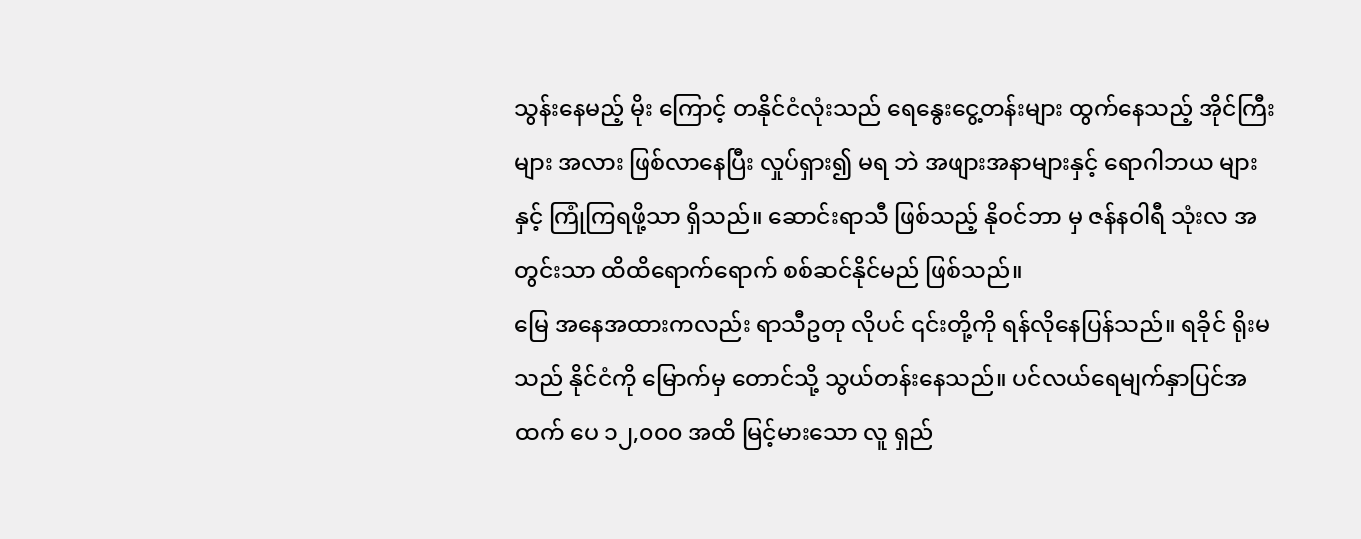သွန်းနေမည့် မိုး ကြောင့် တနိုင်ငံလုံးသည် ရေနွေးငွေ့တန်းများ ထွက်နေသည့် အိုင်ကြီးများ အလား ဖြစ်လာနေပြီး လှုပ်ရှား၍ မရ ဘဲ အဖျားအနာများနှင့် ရောဂါဘယ များ နှင့် ကြုံကြရဖို့သာ ရှိသည်။ ဆောင်းရာသီ ဖြစ်သည့် နိုဝင်ဘာ မှ ဇန်နဝါရီ သုံးလ အတွင်းသာ ထိထိရောက်ရောက် စစ်ဆင်နိုင်မည် ဖြစ်သည်။
မြေ အနေအထားကလည်း ရာသီဥတု လိုပင် ၎င်းတို့ကို ရန်လိုနေပြန်သည်။ ရခိုင် ရိုးမသည် နိုင်ငံကို မြောက်မှ တောင်သို့ သွယ်တန်းနေသည်။ ပင်လယ်ရေမျက်နှာပြင်အထက် ပေ ၁၂,၀၀၀ အထိ မြင့်မားသော လူ ရှည်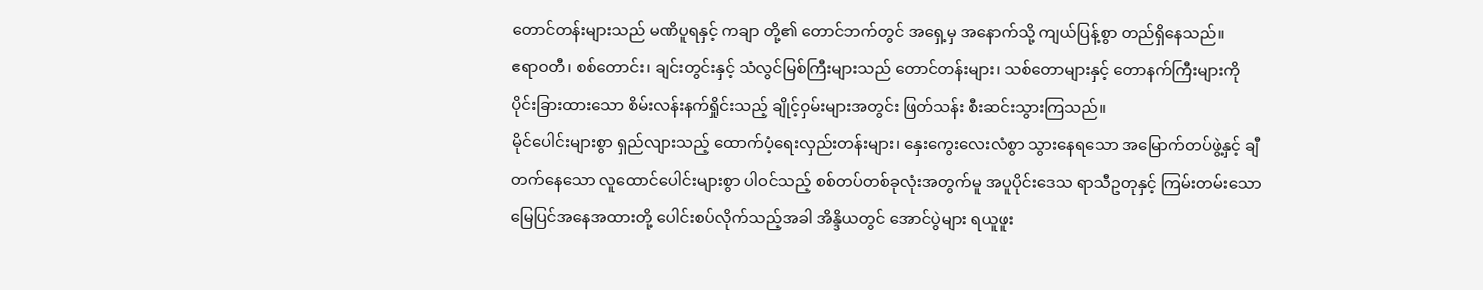တောင်တန်းများသည် မဏိပူရနှင့် ကချာ တို့၏ တောင်ဘက်တွင် အရှေ့မှ အနောက်သို့ ကျယ်ပြန့်စွာ တည်ရှိနေသည်။
ဧရာဝတီ၊ စစ်တောင်း၊ ချင်းတွင်းနှင့် သံလွင်မြစ်ကြီးများသည် တောင်တန်းများ၊ သစ်တောများနှင့် တောနက်ကြီးများကို ပိုင်းခြားထားသော စိမ်းလန်းနက်ရှိုင်းသည့် ချိုင့်ဝှမ်းများအတွင်း ဖြတ်သန်း စီးဆင်းသွားကြသည်။
မိုင်ပေါင်းများစွာ ရှည်လျားသည့် ထောက်ပံ့ရေးလှည်းတန်းများ၊ နှေးကွေးလေးလံစွာ သွားနေရသော အမြောက်တပ်ဖွဲ့နှင့် ချီတက်နေသော လူထောင်ပေါင်းများစွာ ပါဝင်သည့် စစ်တပ်တစ်ခုလုံးအတွက်မူ အပူပိုင်းဒေသ ရာသီဥတုနှင့် ကြမ်းတမ်းသော မြေပြင်အနေအထားတို့ ပေါင်းစပ်လိုက်သည့်အခါ အိန္ဒိယတွင် အောင်ပွဲများ ရယူဖူး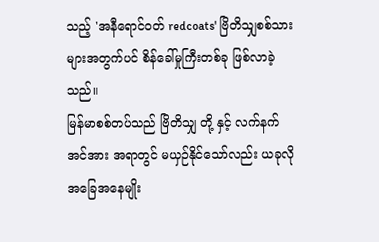သည့် 'အနီရောင်ဝတ် redcoats' ဗြိတိသျှစစ်သားများအတွက်ပင် စိန်ခေါ်မှုကြီးတစ်ခု ဖြစ်လာခဲ့သည်။
မြန်မာစစ်တပ်သည် ဗြိတိသျှ တို့ နှင့် လက်နက် အင်အား အရာတွင် မယှဉ်နိုင်သော်လည်း ယခုလို အခြေအနေမျိုး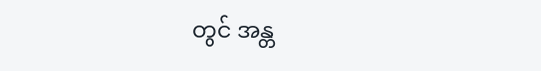တွင် အန္တ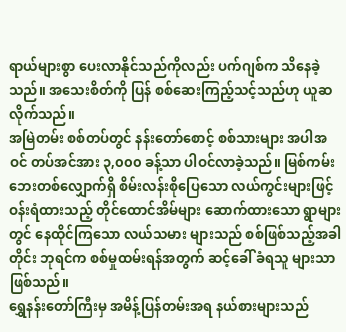ရာယ်များစွာ ပေးလာနိုင်သည်ကိုလည်း ပက်ဂျစ်က သိနေခဲ့သည်။ အသေးစိတ်ကို ပြန် စစ်ဆေးကြည့်သင့်သည်ဟု ယူဆလိုက်သည်။
အမြဲတမ်း စစ်တပ်တွင် နန်းတော်စောင့် စစ်သားများ အပါအဝင် တပ်အင်အား ၃,၀၀၀ ခန့်သာ ပါဝင်လာခဲ့သည်။ မြစ်ကမ်းဘေးတစ်လျှောက်ရှိ စိမ်းလန်းစိုပြေသော လယ်ကွင်းများဖြင့် ဝန်းရံထားသည့် တိုင်ထောင်အိမ်များ ဆောက်ထားသော ရွာများတွင် နေထိုင်ကြသော လယ်သမား များသည် စစ်ဖြစ်သည့်အခါတိုင်း ဘုရင်က စစ်မှုထမ်းရန်အတွက် ဆင့်ခေါ် ခံရသူ များသာ ဖြစ်သည်။
ရွှေနန်းတော်ကြီးမှ အမိန့်ပြန်တမ်းအရ နယ်စားများသည်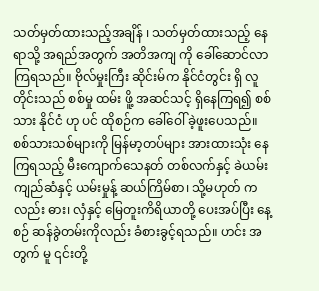သတ်မှတ်ထားသည့်အချိန် ၊ သတ်မှတ်ထားသည့် နေရာသို့ အရည်အတွက် အတိအကျ ကို ခေါ်ဆောင်လာကြရသည်။ ဗိုလ်မှုးကြီး ဆိုင်းမ်က နိုင်ငံတွင်း ရှိ လူတိုင်းသည် စစ်မှု ထမ်း ဖိူ့ အဆင်သင့် ရှိနေကြရ၍ စစ်သား နိုင်ငံ ဟု ပင် ထိုစဉ်က ခေါ်ဝေါ် ခဲ့ဖူးပေသည်။
စစ်သားသစ်များကို မြန်မာ့တပ်များ အားထားသုံး နေကြရသည့် မီးကျောက်သေနတ် တစ်လက်နှင့် ခဲယမ်းကျည်ဆံနှင့် ယမ်းမှုန့် ဆယ်ကြိမ်စာ၊ သို့မဟုတ် ကလည်း ဓား၊ လှံနှင့် မြေတူးကိရိယာတို့ ပေးအပ်ပြီး နေ့စဉ် ဆန်ခွဲတမ်းကိုလည်း ခံစားခွင့်ရသည်။ ဟင်း အတွက် မူ ၎င်းတို့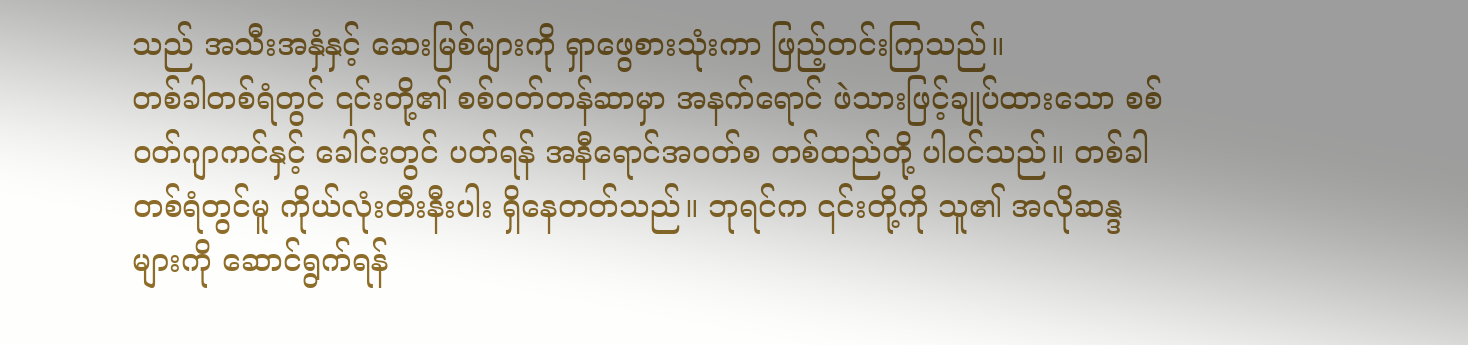သည် အသီးအနှံနှင့် ဆေးမြစ်များကို ရှာဖွေစားသုံးကာ ဖြည့်တင်းကြသည်။
တစ်ခါတစ်ရံတွင် ၎င်းတို့၏ စစ်ဝတ်တန်ဆာမှာ အနက်ရောင် ဖဲသားဖြင့်ချုပ်ထားသော စစ်ဝတ်ဂျာကင်နှင့် ခေါင်းတွင် ပတ်ရန် အနီရောင်အဝတ်စ တစ်ထည်တို့ ပါဝင်သည်။ တစ်ခါတစ်ရံတွင်မူ ကိုယ်လုံးတီးနီးပါး ရှိနေတတ်သည်။ ဘုရင်က ၎င်းတို့ကို သူ၏ အလိုဆန္ဒများကို ဆောင်ရွက်ရန်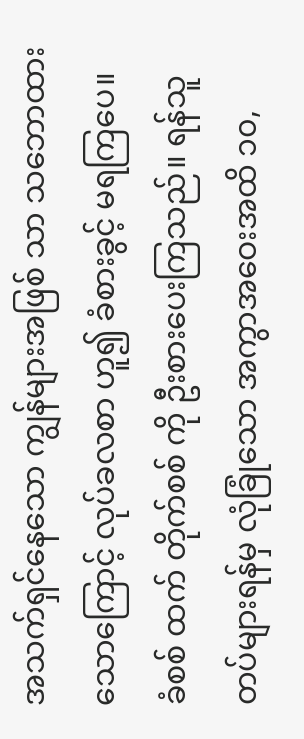အသက်ရှင်နေသော ကျွန်များအဖြစ် သာ သဘောထားသောကြောင့် လုပ်ခလစာ ဟူ၍ ခံစားခွင့် မရကြပေ။
ခံစစ် ထက် တိုက်စစ် ကို ဦးစားပေးကြသည်။ ရန်သူ တပ်များရန်မှ လုံခြုံသော အကွာအဝေးအထိ ၁၀,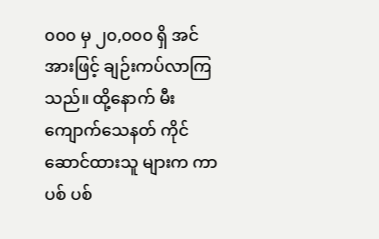၀၀၀ မှ ၂၀,၀၀၀ ရှိ အင်အားဖြင့် ချဉ်းကပ်လာကြသည်။ ထို့နောက် မီးကျောက်သေနတ် ကိုင်ဆောင်ထားသူ များက ကာ ပစ် ပစ်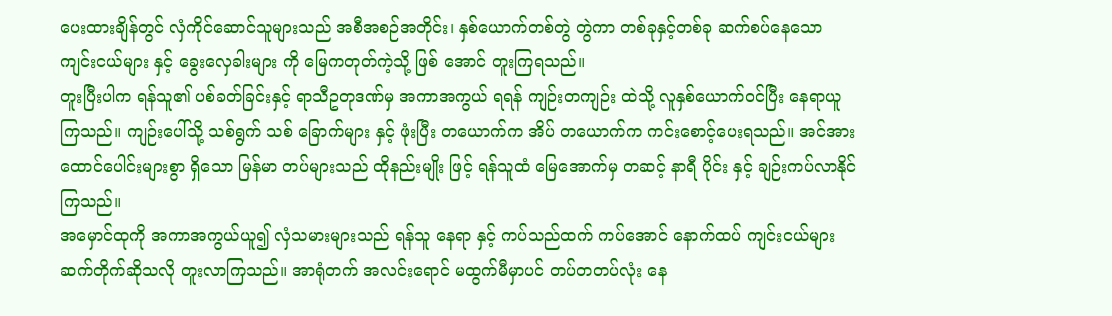ပေးထားချိန်တွင် လှံကိုင်ဆောင်သူများသည် အစီအစဉ်အတိုင်း၊ နှစ်ယောက်တစ်တွဲ တွဲကာ တစ်ခုနှင့်တစ်ခု ဆက်စပ်နေသော ကျင်းငယ်များ နှင့် ခွေးလှေခါးများ ကို မြေကတုတ်ကဲ့သို့ ဖြစ် အောင် တူးကြရသည်။
တူးပြီးပါက ရန်သူ၏ ပစ်ခတ်ခြင်းနှင့် ရာသီဥတုဒဏ်မှ အကာအကွယ် ရရန် ကျဉ်းတကျဉ်း ထဲသို့ လူနှစ်ယောက်ဝင်ပြီး နေရာယူကြသည်။ ကျဉ်းပေါ်သို့ သစ်ရွက် သစ် ခြောက်များ နှင့် ဖုံးပြီး တယောက်က အိပ် တယောက်က ကင်းစောင့်ပေးရသည်။ အင်အား ထောင်ပေါင်းများစွာ ရှိသော မြန်မာ တပ်များသည် ထိုနည်းမျိုး ဖြင့် ရန်သူထံ မြေအောက်မှ တဆင့် နာရီ ပိုင်း နှင့် ချဉ်းကပ်လာနိုင်ကြသည်။
အမှောင်ထုကို အကာအကွယ်ယူ၍ လှံသမားများသည် ရန်သူ နေရာ နှင့် ကပ်သည်ထက် ကပ်အောင် နောက်ထပ် ကျင်းငယ်များ ဆက်တိုက်ဆိုသလို တူးလာကြသည်။ အာရုံတက် အလင်းရောင် မထွက်မီမှာပင် တပ်တတပ်လုံး နေ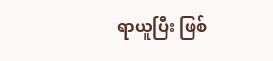ရာယူပြီး ဖြစ်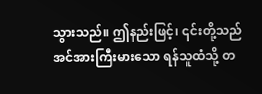သွားသည်။ ဤနည်းဖြင့်၊ ၎င်းတို့သည် အင်အားကြီးမားသော ရန်သူထံသို့ တ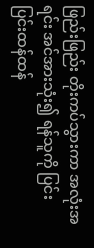ဖြည်းဖြည်း တိုးကပ်သွားကာ အလုံးအရင်း အင်အားသုံး၍ ရန်သူကို ပြင်းပြင်းထန်ထန်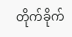တိုက်ခိုက်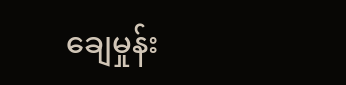ချေမှုန်း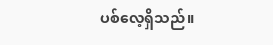ပစ်လေ့ရှိသည်။